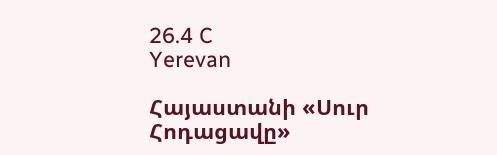26.4 C
Yerevan

Հայաստանի «Սուր Հոդացավը»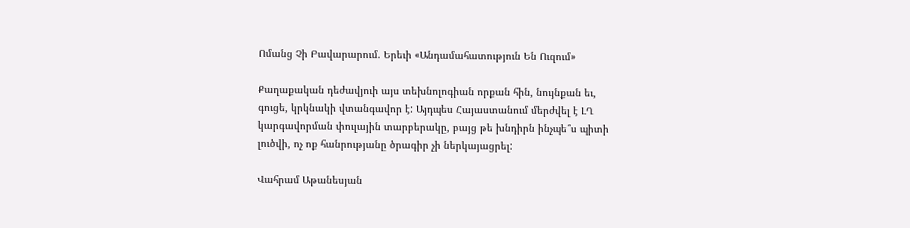Ոմանց Չի Բավարարում. Երեւի «Անդամահատություն Են Ուզում»

Քաղաքական դեժավյուի այս տեխնոլոգիան որքան հին, նույնքան եւ, գուցե, կրկնակի վտանգավոր է: Այդպես Հայաստանում մերժվել է ԼՂ կարգավորման փուլային տարբերակը, բայց թե խնդիրն ինչպե՞ս պիտի լուծվի, ոչ ոք հանրությանը ծրագիր չի ներկայացրել:

Վահրամ Աթանեսյան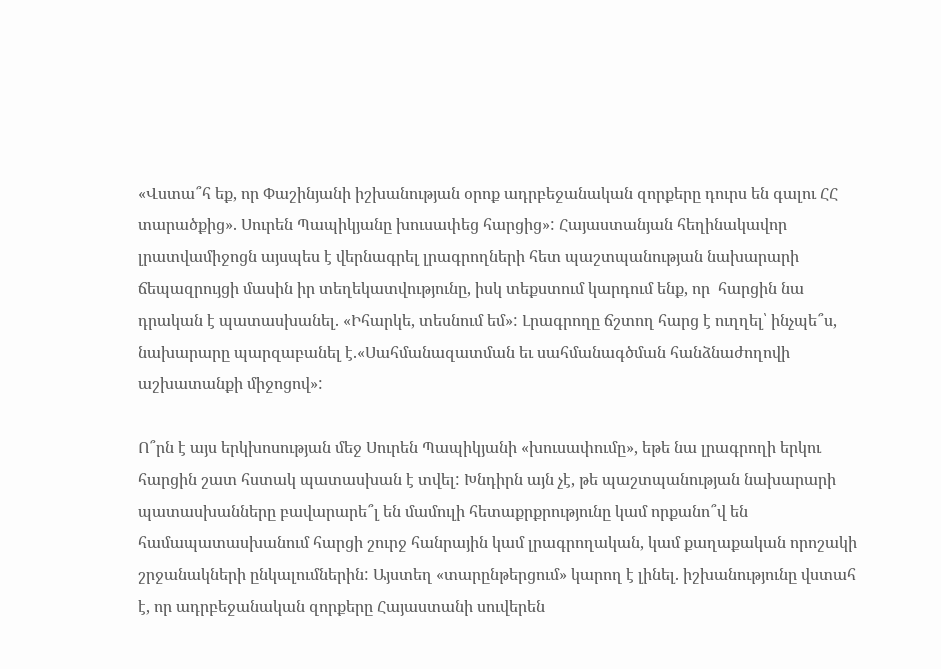«Վստա՞հ եք, որ Փաշինյանի իշխանության օրոք ադրբեջանական զորքերը դուրս են գալու ՀՀ տարածքից». Սուրեն Պապիկյանը խուսափեց հարցից»: Հայաստանյան հեղինակավոր լրատվամիջոցն այսպես է վերնագրել լրագրողների հետ պաշտպանության նախարարի ճեպազրույցի մասին իր տեղեկատվությունը, իսկ տեքստում կարդում ենք, որ  հարցին նա դրական է պատասխանել. «Իհարկե, տեսնում եմ»: Լրագրողը ճշտող հարց է ուղղել՝ ինչպե՞ս, նախարարը պարզաբանել է.«Սահմանազատման եւ սահմանագծման հանձնաժողովի աշխատանքի միջոցով»:

Ո՞րն է այս երկխոսության մեջ Սուրեն Պապիկյանի «խուսափումը», եթե նա լրագրողի երկու հարցին շատ հստակ պատասխան է տվել: Խնդիրն այն չէ, թե պաշտպանության նախարարի պատասխանները բավարարե՞լ են մամուլի հետաքրքրությունը կամ որքանո՞վ են համապատասխանում հարցի շուրջ հանրային կամ լրագրողական, կամ քաղաքական որոշակի շրջանակների ընկալումներին: Այստեղ «տարընթերցում» կարող է լինել. իշխանությունը վստահ է, որ ադրբեջանական զորքերը Հայաստանի սուվերեն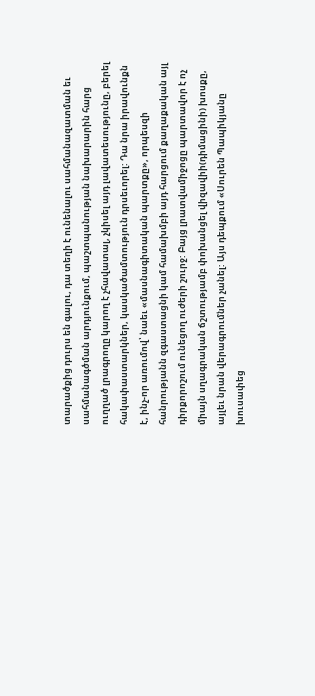տարածքից դուրս են գալու, դա տեղի է ունենալու սահմանազատման եւ սահմանագծման արդյունքում, պաշտպանության նախարարին հարց ուղղած լրագրողը կարող է չհավատալ, չկիսել այդ լավատեսությունը, բերել հակափաստարկներ, կասկածամտություն դրսեւորել: Դա նրա իրավունքն է, ինչ-որ առումով՝ նաեւ «մասնագիտական պարտքը», որպեսզի հանրությանն զգաստացնի կամ համախմբի այդ հարցում քաղաքական այլ դիրքորոշում ունեցող ուժերի շուրջ: Բայց լրատվամիջոցը պարտավոր է ոչ միայն սղագրական ճշտությամբ փոխանցել վիզավիի(դիմացինի) խոսքը, այլեւ նրան վերագրումներ չանել: Այս դեպքում «Սուրեն Պապիկյանը խուսափեց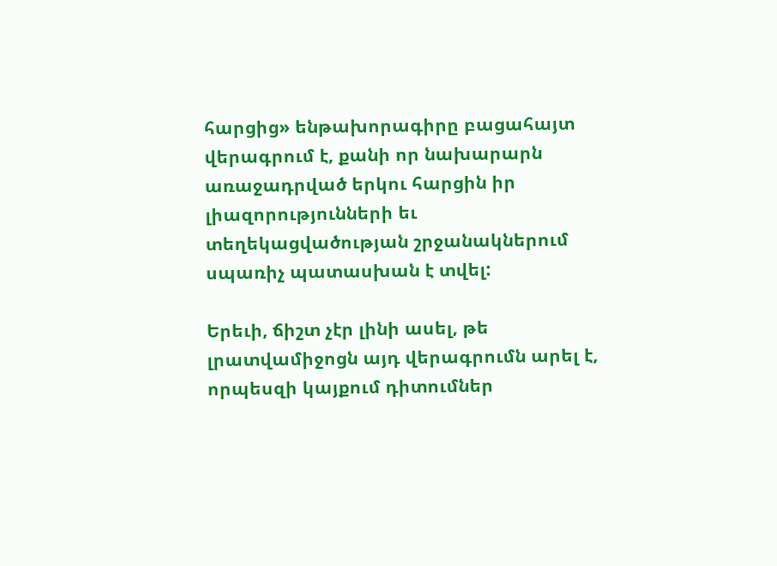հարցից» ենթախորագիրը բացահայտ վերագրում է, քանի որ նախարարն առաջադրված երկու հարցին իր լիազորությունների եւ տեղեկացվածության շրջանակներում սպառիչ պատասխան է տվել:

Երեւի, ճիշտ չէր լինի ասել, թե լրատվամիջոցն այդ վերագրումն արել է, որպեսզի կայքում դիտումներ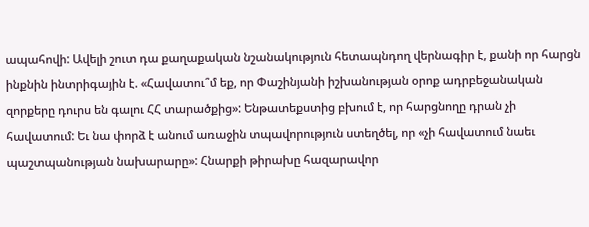ապահովի: Ավելի շուտ դա քաղաքական նշանակություն հետապնդող վերնագիր է, քանի որ հարցն ինքնին ինտրիգային է. «Հավատու՞մ եք, որ Փաշինյանի իշխանության օրոք ադրբեջանական զորքերը դուրս են գալու ՀՀ տարածքից»: Ենթատեքստից բխում է, որ հարցնողը դրան չի հավատում: Եւ նա փորձ է անում առաջին տպավորություն ստեղծել, որ «չի հավատում նաեւ պաշտպանության նախարարը»: Հնարքի թիրախը հազարավոր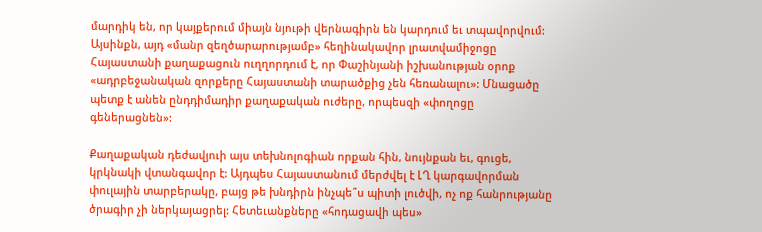մարդիկ են, որ կայքերում միայն նյութի վերնագիրն են կարդում եւ տպավորվում: Այսինքն, այդ «մանր զեղծարարությամբ» հեղինակավոր լրատվամիջոցը Հայաստանի քաղաքացուն ուղղորդում է, որ Փաշինյանի իշխանության օրոք «ադրբեջանական զորքերը Հայաստանի տարածքից չեն հեռանալու»: Մնացածը պետք է անեն ընդդիմադիր քաղաքական ուժերը, որպեսզի «փողոցը գեներացնեն»:

Քաղաքական դեժավյուի այս տեխնոլոգիան որքան հին, նույնքան եւ, գուցե, կրկնակի վտանգավոր է: Այդպես Հայաստանում մերժվել է ԼՂ կարգավորման փուլային տարբերակը, բայց թե խնդիրն ինչպե՞ս պիտի լուծվի, ոչ ոք հանրությանը ծրագիր չի ներկայացրել: Հետեւանքները «հոդացավի պես»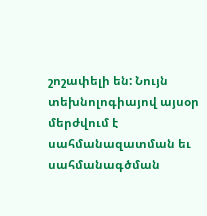շոշափելի են: Նույն տեխնոլոգիայով այսօր մերժվում է սահմանազատման եւ սահմանագծման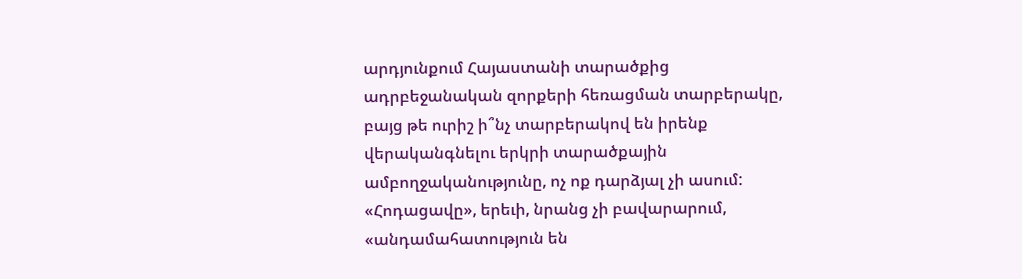արդյունքում Հայաստանի տարածքից ադրբեջանական զորքերի հեռացման տարբերակը, բայց թե ուրիշ ի՞նչ տարբերակով են իրենք վերականգնելու երկրի տարածքային ամբողջականությունը, ոչ ոք դարձյալ չի ասում: «Հոդացավը», երեւի, նրանց չի բավարարում, «անդամահատություն են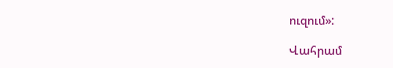ուզում»:

Վահրամ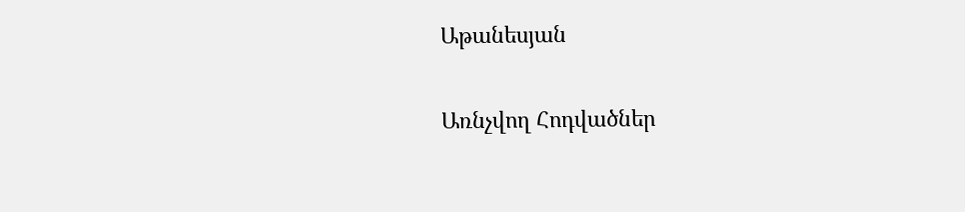Աթանեսյան

Առնչվող Հոդվածներ